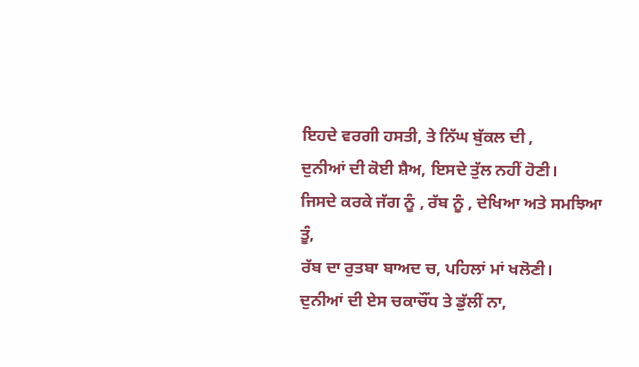ਇਹਦੇ ਵਰਗੀ ਹਸਤੀ, ਤੇ ਨਿੱਘ ਬੁੱਕਲ ਦੀ ,
ਦੁਨੀਆਂ ਦੀ ਕੋਈ ਸ਼ੈਅ, ਇਸਦੇ ਤੁੱਲ ਨਹੀਂ ਹੋਣੀ।
ਜਿਸਦੇ ਕਰਕੇ ਜੱਗ ਨੂੰ , ਰੱਬ ਨੂੰ , ਦੇਖਿਆ ਅਤੇ ਸਮਝਿਆ ਤੂੰ,
ਰੱਬ ਦਾ ਰੁਤਬਾ ਬਾਅਦ ਚ, ਪਹਿਲਾਂ ਮਾਂ ਖਲੋਣੀ।
ਦੁਨੀਆਂ ਦੀ ਏਸ ਚਕਾਚੌਂਧ ਤੇ ਡੁੱਲੀਂ ਨਾ,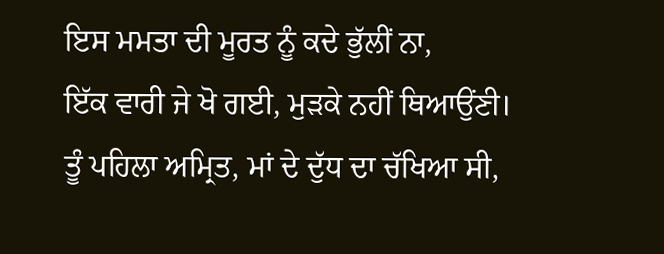ਇਸ ਮਮਤਾ ਦੀ ਮੂਰਤ ਨੂੰ ਕਦੇ ਭੁੱਲੀਂ ਨਾ,
ਇੱਕ ਵਾਰੀ ਜੇ ਖੋ ਗਈ, ਮੁੜਕੇ ਨਹੀਂ ਥਿਆਉਂਣੀ।
ਤੂੰ ਪਹਿਲਾ ਅਮ੍ਰਿਤ, ਮਾਂ ਦੇ ਦੁੱਧ ਦਾ ਚੱਖਿਆ ਸੀ,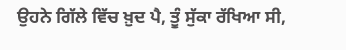ਉਹਨੇ ਗਿੱਲੇ ਵਿੱਚ ਖ਼ੁਦ ਪੈ, ਤੂੰ ਸੁੱਕਾ ਰੱਖਿਆ ਸੀ,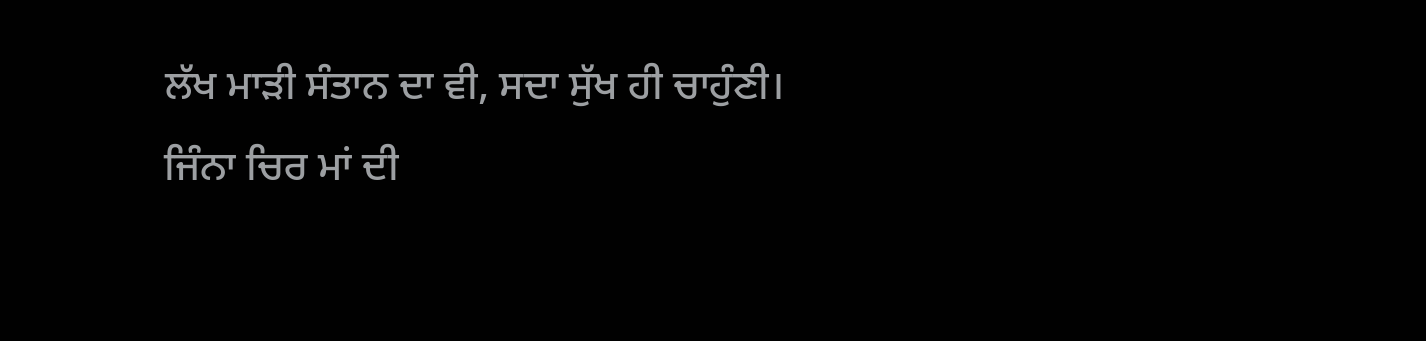ਲੱਖ ਮਾੜੀ ਸੰਤਾਨ ਦਾ ਵੀ, ਸਦਾ ਸੁੱਖ ਹੀ ਚਾਹੁੰਣੀ।
ਜਿੰਨਾ ਚਿਰ ਮਾਂ ਦੀ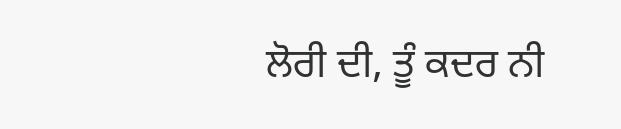ਲੋਰੀ ਦੀ, ਤੂੰ ਕਦਰ ਨੀ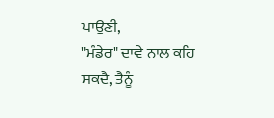ਪਾਉਣੀ,
"ਮੰਡੇਰ" ਦਾਵੇ ਨਾਲ ਕਹਿ ਸਕਦੈ, ਤੈਨੂੰ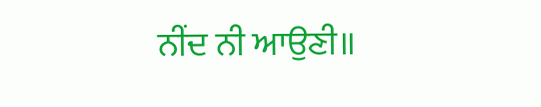ਨੀਂਦ ਨੀ ਆਉਣੀ॥